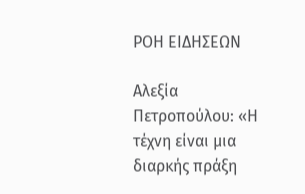ΡΟΗ ΕΙΔΗΣΕΩΝ

Αλεξία Πετροπούλου: «Η τέχνη είναι μια διαρκής πράξη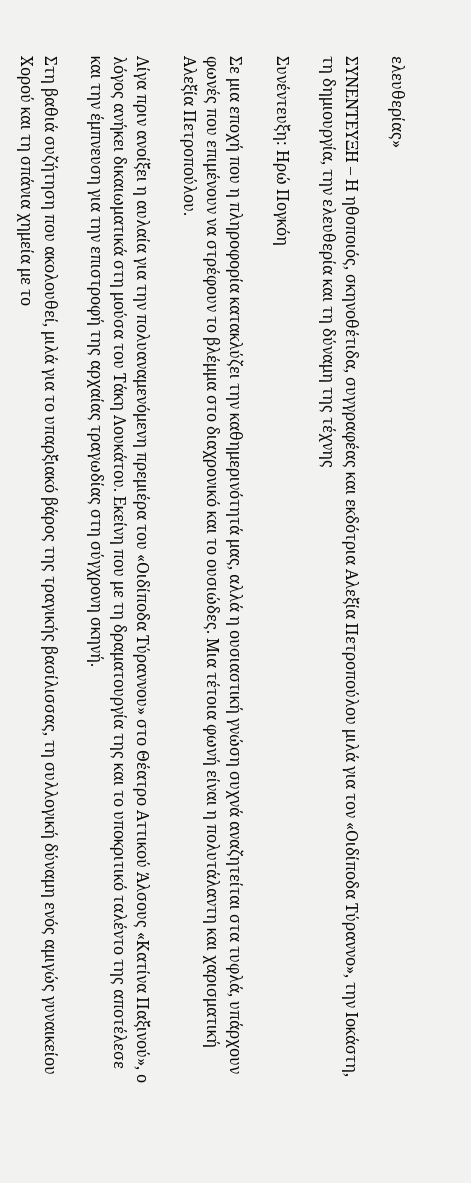ελευθερίας»

ΣΥΝΕΝΤΕΥΞΗ – Η ηθοποιός, σκηνοθέτιδα, συγγραφέας και εκδότρια Αλεξία Πετροπούλου μιλά για τον «Οιδίποδα Τύραννο», την Ιοκάστη, τη δημιουργία, την ελευθερία και τη δύναμη της τέχνης

Συνέντευξη: Ηρώ Πογκόη

Σε μια εποχή που η πληροφορία κατακλύζει την καθημερινότητά μας, αλλά η ουσιαστική γνώση συχνά αναζητείται στα τυφλά, υπάρχουν φωνές που επιμένουν να στρέφουν το βλέμμα στο διαχρονικό και το ουσιώδες. Μια τέτοια φωνή είναι η πολυτάλαντη και χαρισματική Αλεξία Πετροπούλου.

Λίγα πριν ανοίξει η αυλαία για την πολυαναμενόμενη πρεμιέρα του «Οιδίποδα Τύραννου» στο Θέατρο Αττικού Άλσους «Κατίνα Παξινού», ο λόγος ανήκει δικαιωματικά στη μούσα του Τάκη Λουκάτου. Εκείνη που με τη δραματουργία της και το υποκριτικό ταλέντο της αποτέλεσε και την έμπνευση για την επιστροφή της αρχαίας τραγωδίας στη σύγχρονη σκηνή.

Στη βαθιά συζήτηση που ακολουθεί, μιλά για το υπαρξιακό βάρος της τραγικής βασίλισσας, τη συλλογική δύναμη ενός αμιγώς γυναικείου Χορού και τη σπάνια χημεία με το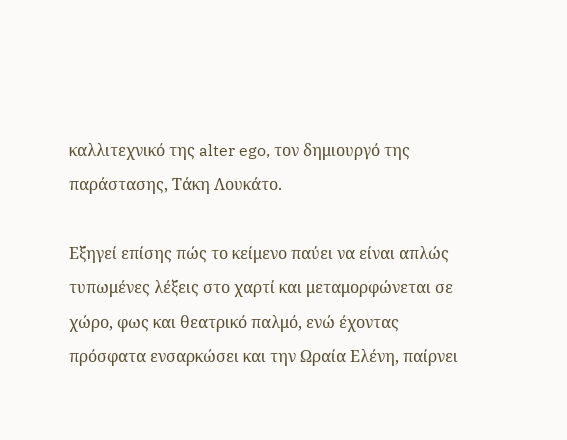καλλιτεχνικό της alter ego, τον δημιουργό της παράστασης, Τάκη Λουκάτο.

Εξηγεί επίσης πώς το κείμενο παύει να είναι απλώς τυπωμένες λέξεις στο χαρτί και μεταμορφώνεται σε χώρο, φως και θεατρικό παλμό, ενώ έχοντας πρόσφατα ενσαρκώσει και την Ωραία Ελένη, παίρνει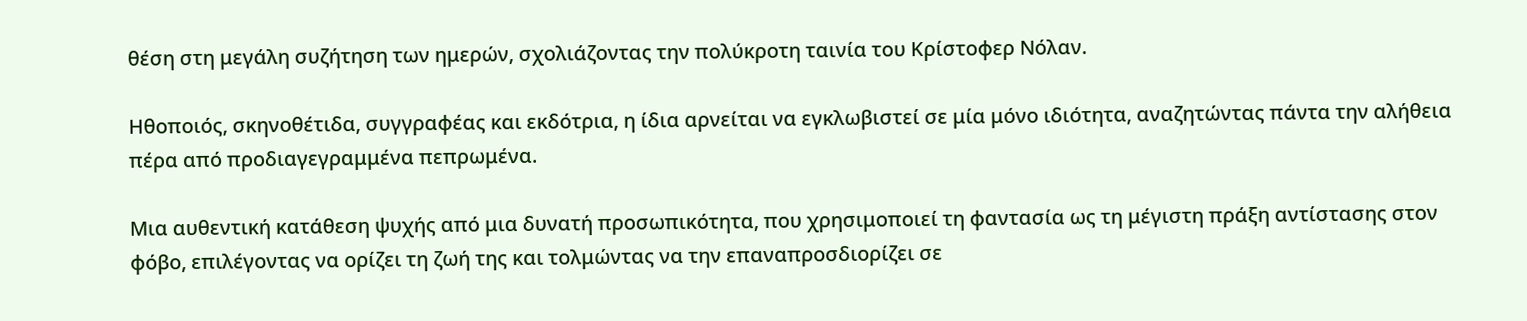θέση στη μεγάλη συζήτηση των ημερών, σχολιάζοντας την πολύκροτη ταινία του Κρίστοφερ Νόλαν.

Ηθοποιός, σκηνοθέτιδα, συγγραφέας και εκδότρια, η ίδια αρνείται να εγκλωβιστεί σε μία μόνο ιδιότητα, αναζητώντας πάντα την αλήθεια πέρα από προδιαγεγραμμένα πεπρωμένα.

Μια αυθεντική κατάθεση ψυχής από μια δυνατή προσωπικότητα, που χρησιμοποιεί τη φαντασία ως τη μέγιστη πράξη αντίστασης στον φόβο, επιλέγοντας να ορίζει τη ζωή της και τολμώντας να την επαναπροσδιορίζει σε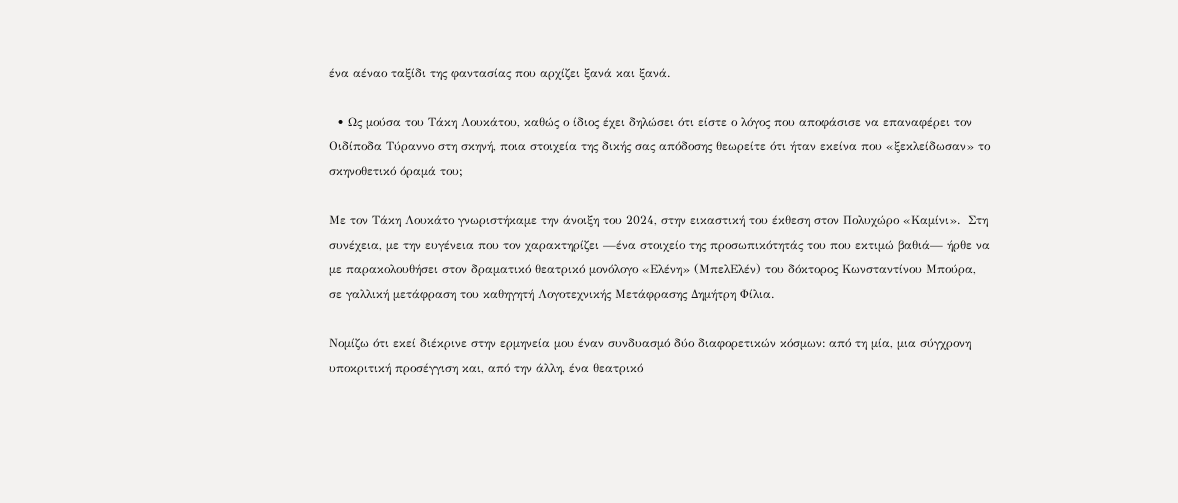ένα αέναο ταξίδι της φαντασίας που αρχίζει ξανά και ξανά.

  • Ως μούσα του Τάκη Λουκάτου, καθώς ο ίδιος έχει δηλώσει ότι είστε ο λόγος που αποφάσισε να επαναφέρει τον Οιδίποδα Τύραννο στη σκηνή, ποια στοιχεία της δικής σας απόδοσης θεωρείτε ότι ήταν εκείνα που «ξεκλείδωσαν» το σκηνοθετικό όραμά του;

Με τον Τάκη Λουκάτο γνωριστήκαμε την άνοιξη του 2024, στην εικαστική του έκθεση στον Πολυχώρο «Καμίνι».  Στη συνέχεια, με την ευγένεια που τον χαρακτηρίζει —ένα στοιχείο της προσωπικότητάς του που εκτιμώ βαθιά— ήρθε να με παρακολουθήσει στον δραματικό θεατρικό μονόλογο «Ελένη» (ΜπελΕλέν) του δόκτορος Κωνσταντίνου Μπούρα, σε γαλλική μετάφραση του καθηγητή Λογοτεχνικής Μετάφρασης Δημήτρη Φίλια.

Νομίζω ότι εκεί διέκρινε στην ερμηνεία μου έναν συνδυασμό δύο διαφορετικών κόσμων: από τη μία, μια σύγχρονη υποκριτική προσέγγιση και, από την άλλη, ένα θεατρικό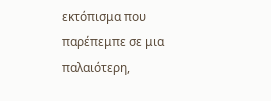εκτόπισμα που παρέπεμπε σε μια παλαιότερη,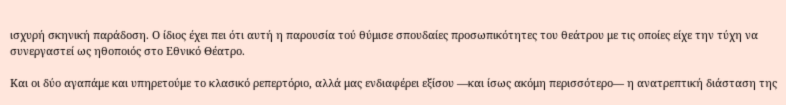ισχυρή σκηνική παράδοση. Ο ίδιος έχει πει ότι αυτή η παρουσία τού θύμισε σπουδαίες προσωπικότητες του θεάτρου με τις οποίες είχε την τύχη να συνεργαστεί ως ηθοποιός στο Εθνικό Θέατρο.

Και οι δύο αγαπάμε και υπηρετούμε το κλασικό ρεπερτόριο, αλλά μας ενδιαφέρει εξίσου —και ίσως ακόμη περισσότερο— η ανατρεπτική διάσταση της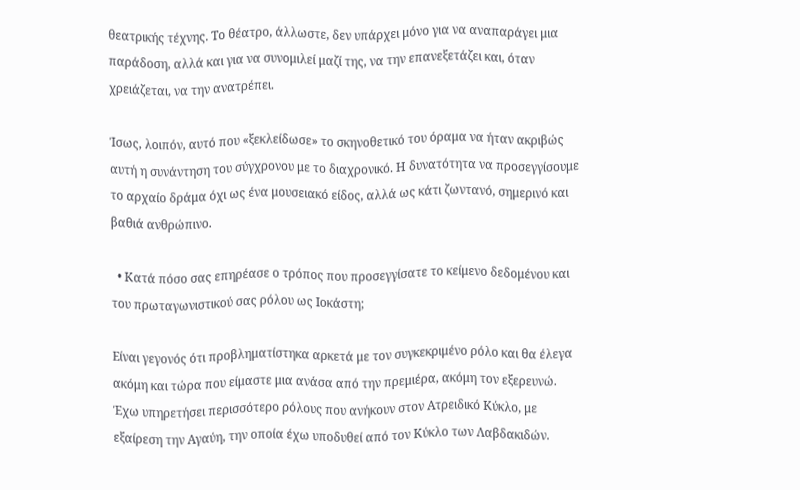θεατρικής τέχνης. Το θέατρο, άλλωστε, δεν υπάρχει μόνο για να αναπαράγει μια παράδοση, αλλά και για να συνομιλεί μαζί της, να την επανεξετάζει και, όταν χρειάζεται, να την ανατρέπει.

Ίσως, λοιπόν, αυτό που «ξεκλείδωσε» το σκηνοθετικό του όραμα να ήταν ακριβώς αυτή η συνάντηση του σύγχρονου με το διαχρονικό. Η δυνατότητα να προσεγγίσουμε το αρχαίο δράμα όχι ως ένα μουσειακό είδος, αλλά ως κάτι ζωντανό, σημερινό και βαθιά ανθρώπινο.

  • Κατά πόσο σας επηρέασε ο τρόπος που προσεγγίσατε το κείμενο δεδομένου και του πρωταγωνιστικού σας ρόλου ως Ιοκάστη;

Είναι γεγονός ότι προβληματίστηκα αρκετά με τον συγκεκριμένο ρόλο και θα έλεγα ακόμη και τώρα που είμαστε μια ανάσα από την πρεμιέρα, ακόμη τον εξερευνώ. Έχω υπηρετήσει περισσότερο ρόλους που ανήκουν στον Ατρειδικό Κύκλο, με εξαίρεση την Αγαύη, την οποία έχω υποδυθεί από τον Κύκλο των Λαβδακιδών.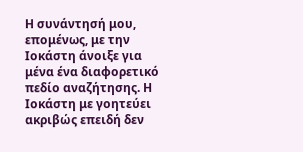Η συνάντησή μου, επομένως, με την Ιοκάστη άνοιξε για μένα ένα διαφορετικό πεδίο αναζήτησης. Η Ιοκάστη με γοητεύει ακριβώς επειδή δεν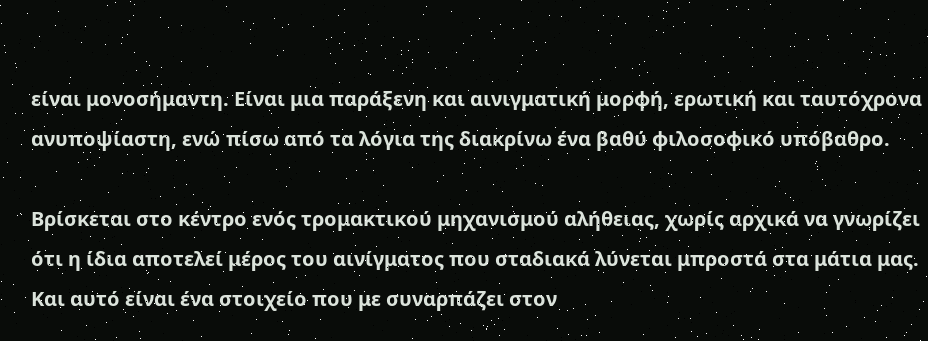είναι μονοσήμαντη. Είναι μια παράξενη και αινιγματική μορφή, ερωτική και ταυτόχρονα ανυποψίαστη, ενώ πίσω από τα λόγια της διακρίνω ένα βαθύ φιλοσοφικό υπόβαθρο.

Βρίσκεται στο κέντρο ενός τρομακτικού μηχανισμού αλήθειας, χωρίς αρχικά να γνωρίζει ότι η ίδια αποτελεί μέρος του αινίγματος που σταδιακά λύνεται μπροστά στα μάτια μας. Και αυτό είναι ένα στοιχείο που με συναρπάζει στον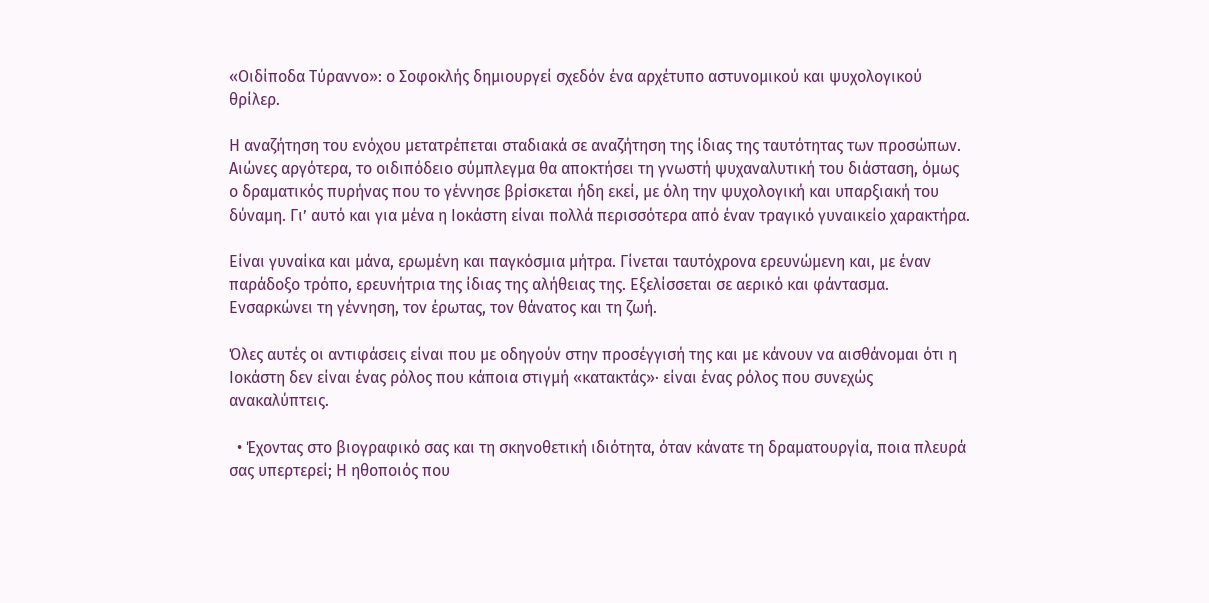«Οιδίποδα Τύραννο»: ο Σοφοκλής δημιουργεί σχεδόν ένα αρχέτυπο αστυνομικού και ψυχολογικού θρίλερ.

Η αναζήτηση του ενόχου μετατρέπεται σταδιακά σε αναζήτηση της ίδιας της ταυτότητας των προσώπων. Αιώνες αργότερα, το οιδιπόδειο σύμπλεγμα θα αποκτήσει τη γνωστή ψυχαναλυτική του διάσταση, όμως ο δραματικός πυρήνας που το γέννησε βρίσκεται ήδη εκεί, με όλη την ψυχολογική και υπαρξιακή του δύναμη. Γι’ αυτό και για μένα η Ιοκάστη είναι πολλά περισσότερα από έναν τραγικό γυναικείο χαρακτήρα.

Είναι γυναίκα και μάνα, ερωμένη και παγκόσμια μήτρα. Γίνεται ταυτόχρονα ερευνώμενη και, με έναν παράδοξο τρόπο, ερευνήτρια της ίδιας της αλήθειας της. Εξελίσσεται σε αερικό και φάντασμα. Ενσαρκώνει τη γέννηση, τον έρωτας, τον θάνατος και τη ζωή.

Όλες αυτές οι αντιφάσεις είναι που με οδηγούν στην προσέγγισή της και με κάνουν να αισθάνομαι ότι η Ιοκάστη δεν είναι ένας ρόλος που κάποια στιγμή «κατακτάς»· είναι ένας ρόλος που συνεχώς ανακαλύπτεις.

  • Έχοντας στο βιογραφικό σας και τη σκηνοθετική ιδιότητα, όταν κάνατε τη δραματουργία, ποια πλευρά σας υπερτερεί; Η ηθοποιός που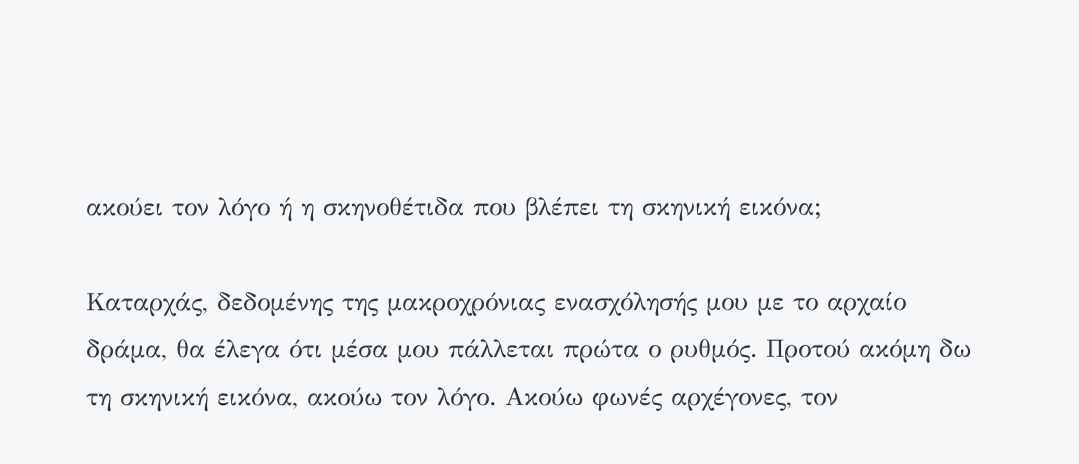ακούει τον λόγο ή η σκηνοθέτιδα που βλέπει τη σκηνική εικόνα;

Καταρχάς, δεδομένης της μακροχρόνιας ενασχόλησής μου με το αρχαίο δράμα, θα έλεγα ότι μέσα μου πάλλεται πρώτα ο ρυθμός. Προτού ακόμη δω τη σκηνική εικόνα, ακούω τον λόγο. Ακούω φωνές αρχέγονες, τον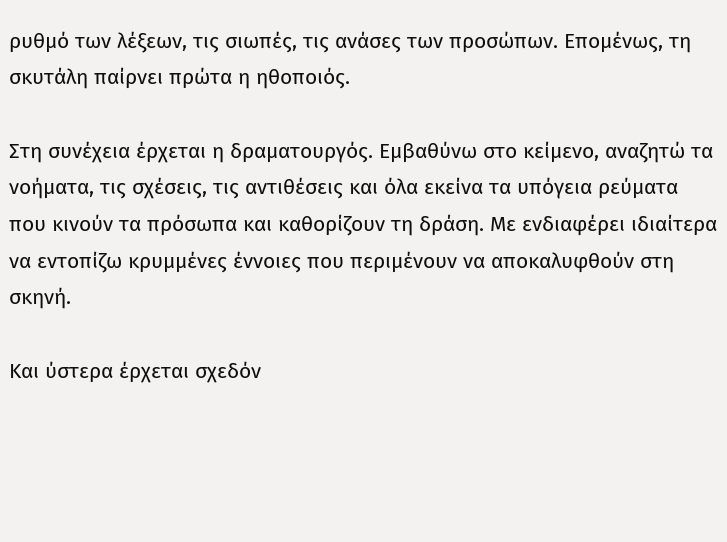ρυθμό των λέξεων, τις σιωπές, τις ανάσες των προσώπων. Επομένως, τη σκυτάλη παίρνει πρώτα η ηθοποιός.

Στη συνέχεια έρχεται η δραματουργός. Εμβαθύνω στο κείμενο, αναζητώ τα νοήματα, τις σχέσεις, τις αντιθέσεις και όλα εκείνα τα υπόγεια ρεύματα που κινούν τα πρόσωπα και καθορίζουν τη δράση. Με ενδιαφέρει ιδιαίτερα να εντοπίζω κρυμμένες έννοιες που περιμένουν να αποκαλυφθούν στη σκηνή.

Και ύστερα έρχεται σχεδόν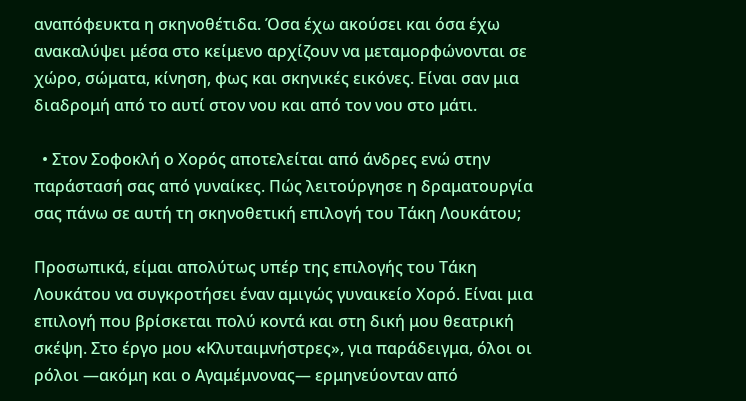αναπόφευκτα η σκηνοθέτιδα. Όσα έχω ακούσει και όσα έχω ανακαλύψει μέσα στο κείμενο αρχίζουν να μεταμορφώνονται σε χώρο, σώματα, κίνηση, φως και σκηνικές εικόνες. Είναι σαν μια διαδρομή από το αυτί στον νου και από τον νου στο μάτι.

  • Στον Σοφοκλή ο Χορός αποτελείται από άνδρες ενώ στην παράστασή σας από γυναίκες. Πώς λειτούργησε η δραματουργία σας πάνω σε αυτή τη σκηνοθετική επιλογή του Τάκη Λουκάτου;

Προσωπικά, είμαι απολύτως υπέρ της επιλογής του Τάκη Λουκάτου να συγκροτήσει έναν αμιγώς γυναικείο Χορό. Είναι μια επιλογή που βρίσκεται πολύ κοντά και στη δική μου θεατρική σκέψη. Στο έργο μου «Kλυταιμνήστρες», για παράδειγμα, όλοι οι ρόλοι —ακόμη και ο Αγαμέμνονας— ερμηνεύονταν από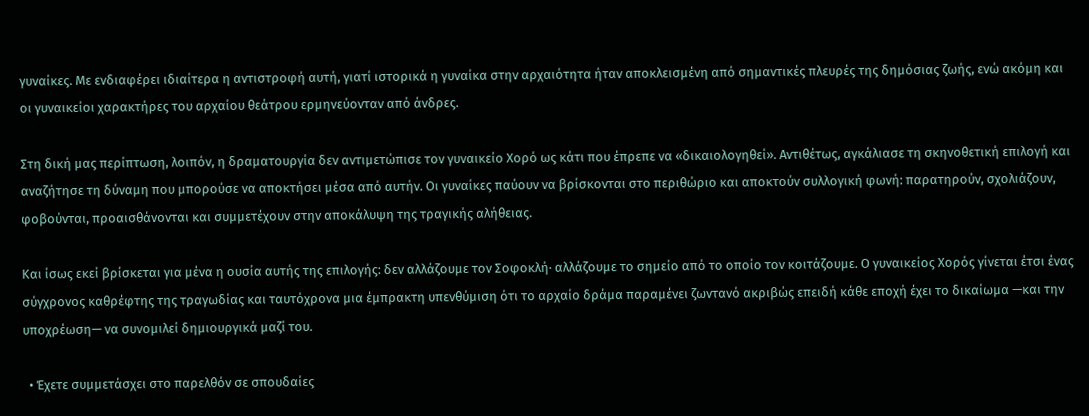γυναίκες. Με ενδιαφέρει ιδιαίτερα η αντιστροφή αυτή, γιατί ιστορικά η γυναίκα στην αρχαιότητα ήταν αποκλεισμένη από σημαντικές πλευρές της δημόσιας ζωής, ενώ ακόμη και οι γυναικείοι χαρακτήρες του αρχαίου θεάτρου ερμηνεύονταν από άνδρες.

Στη δική μας περίπτωση, λοιπόν, η δραματουργία δεν αντιμετώπισε τον γυναικείο Χορό ως κάτι που έπρεπε να «δικαιολογηθεί». Αντιθέτως, αγκάλιασε τη σκηνοθετική επιλογή και αναζήτησε τη δύναμη που μπορούσε να αποκτήσει μέσα από αυτήν. Οι γυναίκες παύουν να βρίσκονται στο περιθώριο και αποκτούν συλλογική φωνή: παρατηρούν, σχολιάζουν, φοβούνται, προαισθάνονται και συμμετέχουν στην αποκάλυψη της τραγικής αλήθειας.

Και ίσως εκεί βρίσκεται για μένα η ουσία αυτής της επιλογής: δεν αλλάζουμε τον Σοφοκλή· αλλάζουμε το σημείο από το οποίο τον κοιτάζουμε. Ο γυναικείος Χορός γίνεται έτσι ένας σύγχρονος καθρέφτης της τραγωδίας και ταυτόχρονα μια έμπρακτη υπενθύμιση ότι το αρχαίο δράμα παραμένει ζωντανό ακριβώς επειδή κάθε εποχή έχει το δικαίωμα —και την υποχρέωση— να συνομιλεί δημιουργικά μαζί του.

  • Έχετε συμμετάσχει στο παρελθόν σε σπουδαίες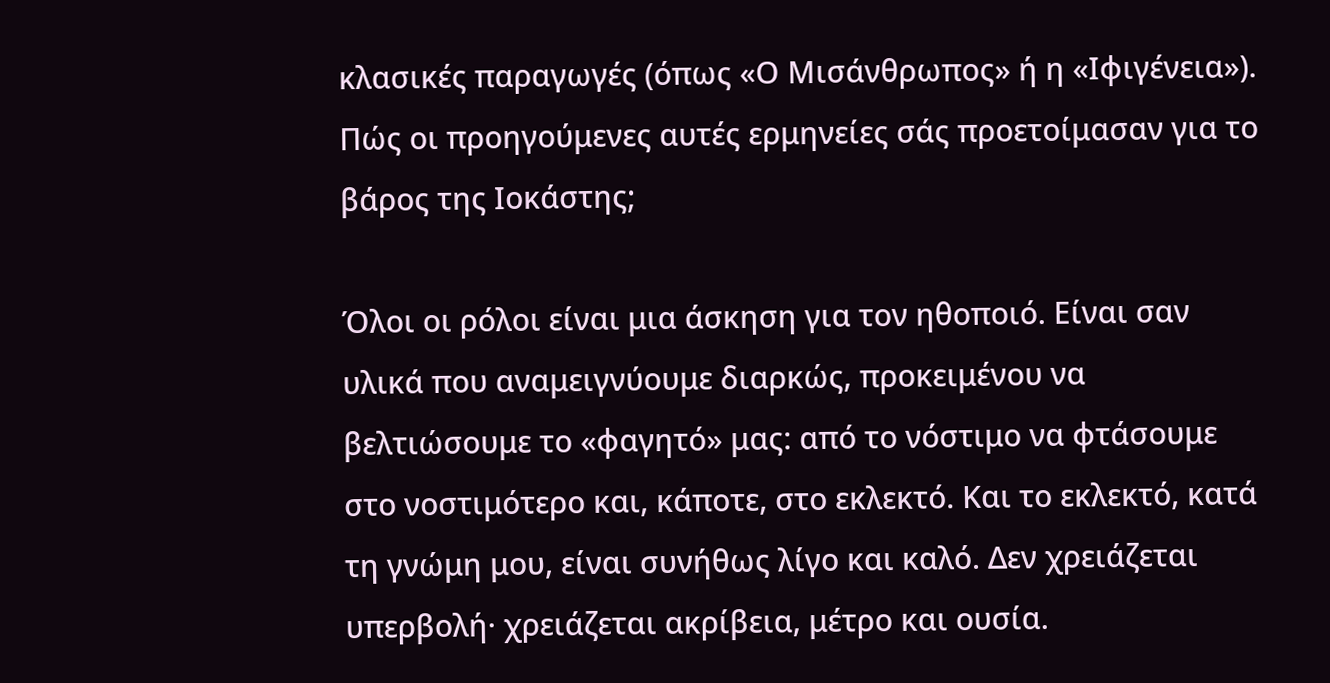κλασικές παραγωγές (όπως «Ο Μισάνθρωπος» ή η «Ιφιγένεια»). Πώς οι προηγούμενες αυτές ερμηνείες σάς προετοίμασαν για το βάρος της Ιοκάστης;

Όλοι οι ρόλοι είναι μια άσκηση για τον ηθοποιό. Είναι σαν υλικά που αναμειγνύουμε διαρκώς, προκειμένου να βελτιώσουμε το «φαγητό» μας: από το νόστιμο να φτάσουμε στο νοστιμότερο και, κάποτε, στο εκλεκτό. Και το εκλεκτό, κατά τη γνώμη μου, είναι συνήθως λίγο και καλό. Δεν χρειάζεται υπερβολή· χρειάζεται ακρίβεια, μέτρο και ουσία.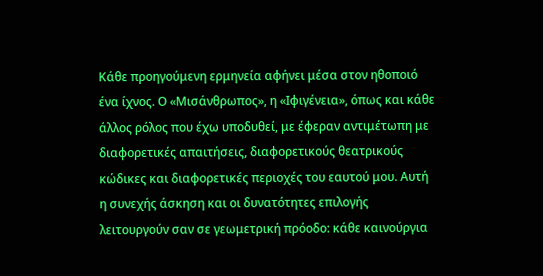Κάθε προηγούμενη ερμηνεία αφήνει μέσα στον ηθοποιό ένα ίχνος. Ο «Μισάνθρωπος», η «Ιφιγένεια», όπως και κάθε άλλος ρόλος που έχω υποδυθεί, με έφεραν αντιμέτωπη με διαφορετικές απαιτήσεις, διαφορετικούς θεατρικούς κώδικες και διαφορετικές περιοχές του εαυτού μου. Αυτή η συνεχής άσκηση και οι δυνατότητες επιλογής λειτουργούν σαν σε γεωμετρική πρόοδο: κάθε καινούργια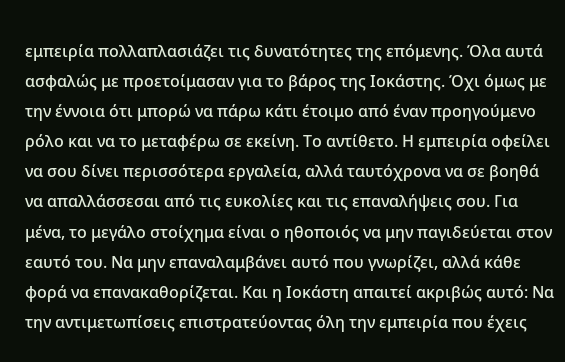εμπειρία πολλαπλασιάζει τις δυνατότητες της επόμενης. Όλα αυτά ασφαλώς με προετοίμασαν για το βάρος της Ιοκάστης. Όχι όμως με την έννοια ότι μπορώ να πάρω κάτι έτοιμο από έναν προηγούμενο ρόλο και να το μεταφέρω σε εκείνη. Το αντίθετο. Η εμπειρία οφείλει να σου δίνει περισσότερα εργαλεία, αλλά ταυτόχρονα να σε βοηθά να απαλλάσσεσαι από τις ευκολίες και τις επαναλήψεις σου. Για μένα, το μεγάλο στοίχημα είναι ο ηθοποιός να μην παγιδεύεται στον εαυτό του. Να μην επαναλαμβάνει αυτό που γνωρίζει, αλλά κάθε φορά να επανακαθορίζεται. Και η Ιοκάστη απαιτεί ακριβώς αυτό: Να την αντιμετωπίσεις επιστρατεύοντας όλη την εμπειρία που έχεις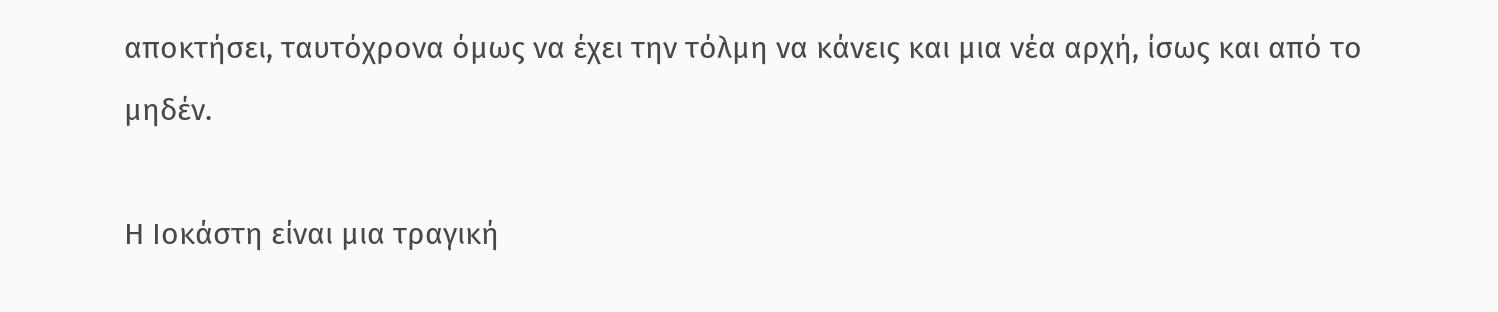αποκτήσει, ταυτόχρονα όμως να έχει την τόλμη να κάνεις και μια νέα αρχή, ίσως και από το μηδέν.

Η Ιοκάστη είναι μια τραγική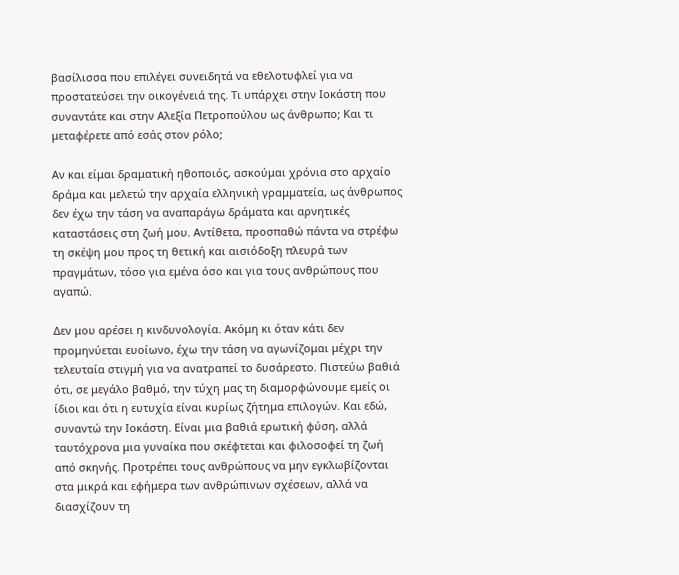βασίλισσα που επιλέγει συνειδητά να εθελοτυφλεί για να προστατεύσει την οικογένειά της. Τι υπάρχει στην Ιοκάστη που συναντάτε και στην Αλεξία Πετροπούλου ως άνθρωπο; Και τι μεταφέρετε από εσάς στον ρόλο;

Αν και είμαι δραματική ηθοποιός, ασκούμαι χρόνια στο αρχαίο δράμα και μελετώ την αρχαία ελληνική γραμματεία, ως άνθρωπος δεν έχω την τάση να αναπαράγω δράματα και αρνητικές καταστάσεις στη ζωή μου. Αντίθετα, προσπαθώ πάντα να στρέφω τη σκέψη μου προς τη θετική και αισιόδοξη πλευρά των πραγμάτων, τόσο για εμένα όσο και για τους ανθρώπους που αγαπώ.

Δεν μου αρέσει η κινδυνολογία. Ακόμη κι όταν κάτι δεν προμηνύεται ευοίωνο, έχω την τάση να αγωνίζομαι μέχρι την τελευταία στιγμή για να ανατραπεί το δυσάρεστο. Πιστεύω βαθιά ότι, σε μεγάλο βαθμό, την τύχη μας τη διαμορφώνουμε εμείς οι ίδιοι και ότι η ευτυχία είναι κυρίως ζήτημα επιλογών. Και εδώ, συναντώ την Ιοκάστη. Είναι μια βαθιά ερωτική φύση, αλλά ταυτόχρονα μια γυναίκα που σκέφτεται και φιλοσοφεί τη ζωή από σκηνής. Προτρέπει τους ανθρώπους να μην εγκλωβίζονται στα μικρά και εφήμερα των ανθρώπινων σχέσεων, αλλά να διασχίζουν τη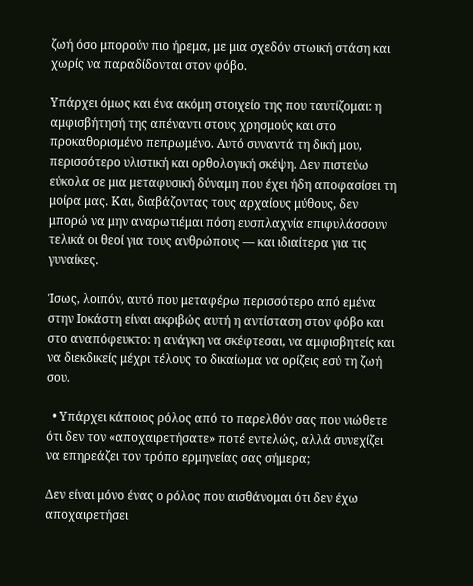ζωή όσο μπορούν πιο ήρεμα, με μια σχεδόν στωική στάση και χωρίς να παραδίδονται στον φόβο.

Υπάρχει όμως και ένα ακόμη στοιχείο της που ταυτίζομαι: η αμφισβήτησή της απέναντι στους χρησμούς και στο προκαθορισμένο πεπρωμένο. Αυτό συναντά τη δική μου, περισσότερο υλιστική και ορθολογική σκέψη. Δεν πιστεύω εύκολα σε μια μεταφυσική δύναμη που έχει ήδη αποφασίσει τη μοίρα μας. Και, διαβάζοντας τους αρχαίους μύθους, δεν μπορώ να μην αναρωτιέμαι πόση ευσπλαχνία επιφυλάσσουν τελικά οι θεοί για τους ανθρώπους — και ιδιαίτερα για τις γυναίκες.

Ίσως, λοιπόν, αυτό που μεταφέρω περισσότερο από εμένα στην Ιοκάστη είναι ακριβώς αυτή η αντίσταση στον φόβο και στο αναπόφευκτο: η ανάγκη να σκέφτεσαι, να αμφισβητείς και να διεκδικείς μέχρι τέλους το δικαίωμα να ορίζεις εσύ τη ζωή σου.

  • Υπάρχει κάποιος ρόλος από το παρελθόν σας που νιώθετε ότι δεν τον «αποχαιρετήσατε» ποτέ εντελώς, αλλά συνεχίζει να επηρεάζει τον τρόπο ερμηνείας σας σήμερα;

Δεν είναι μόνο ένας ο ρόλος που αισθάνομαι ότι δεν έχω αποχαιρετήσει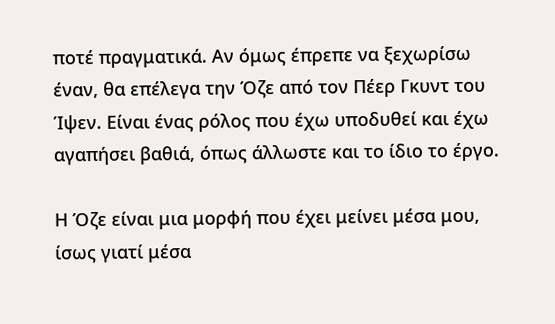ποτέ πραγματικά. Αν όμως έπρεπε να ξεχωρίσω έναν, θα επέλεγα την Όζε από τον Πέερ Γκυντ του Ίψεν. Είναι ένας ρόλος που έχω υποδυθεί και έχω αγαπήσει βαθιά, όπως άλλωστε και το ίδιο το έργο.

Η Όζε είναι μια μορφή που έχει μείνει μέσα μου, ίσως γιατί μέσα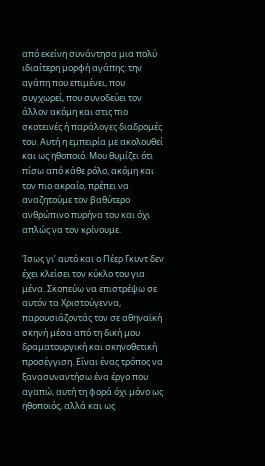από εκείνη συνάντησα μια πολύ ιδιαίτερη μορφή αγάπης: την αγάπη που επιμένει, που συγχωρεί, που συνοδεύει τον άλλον ακόμη και στις πιο σκοτεινές ή παράλογες διαδρομές του. Αυτή η εμπειρία με ακολουθεί και ως ηθοποιό. Μου θυμίζει ότι πίσω από κάθε ρόλο, ακόμη και τον πιο ακραίο, πρέπει να αναζητούμε τον βαθύτερο ανθρώπινο πυρήνα του και όχι απλώς να τον κρίνουμε.

Ίσως γι’ αυτό και ο Πέερ Γκυντ δεν έχει κλείσει τον κύκλο του για μένα. Σκοπεύω να επιστρέψω σε αυτόν τα Χριστούγεννα, παρουσιάζοντάς τον σε αθηναϊκή σκηνή μέσα από τη δική μου δραματουργική και σκηνοθετική προσέγγιση. Είναι ένας τρόπος να ξανασυναντήσω ένα έργο που αγαπώ, αυτή τη φορά όχι μόνο ως ηθοποιός, αλλά και ως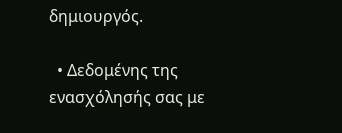δημιουργός.

  • Δεδομένης της ενασχόλησής σας με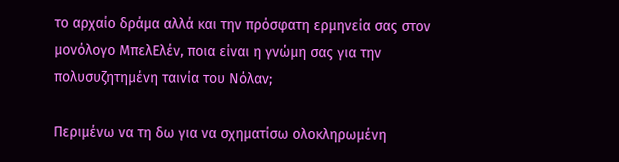το αρχαίο δράμα αλλά και την πρόσφατη ερμηνεία σας στον μονόλογο ΜπελΕλέν, ποια είναι η γνώμη σας για την πολυσυζητημένη ταινία του Νόλαν;

Περιμένω να τη δω για να σχηματίσω ολοκληρωμένη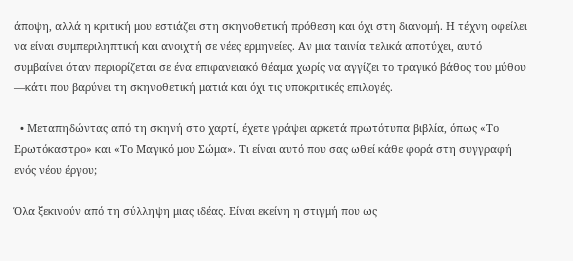άποψη, αλλά η κριτική μου εστιάζει στη σκηνοθετική πρόθεση και όχι στη διανομή. Η τέχνη οφείλει να είναι συμπεριληπτική και ανοιχτή σε νέες ερμηνείες. Αν μια ταινία τελικά αποτύχει, αυτό συμβαίνει όταν περιορίζεται σε ένα επιφανειακό θέαμα χωρίς να αγγίζει το τραγικό βάθος του μύθου —κάτι που βαρύνει τη σκηνοθετική ματιά και όχι τις υποκριτικές επιλογές.

  • Μεταπηδώντας από τη σκηνή στο χαρτί, έχετε γράψει αρκετά πρωτότυπα βιβλία, όπως «Το Ερωτόκαστρο» και «Το Μαγικό μου Σώμα». Τι είναι αυτό που σας ωθεί κάθε φορά στη συγγραφή ενός νέου έργου;

Όλα ξεκινούν από τη σύλληψη μιας ιδέας. Είναι εκείνη η στιγμή που ως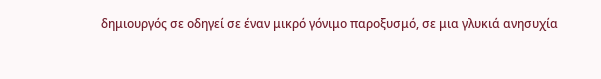δημιουργός σε οδηγεί σε έναν μικρό γόνιμο παροξυσμό, σε μια γλυκιά ανησυχία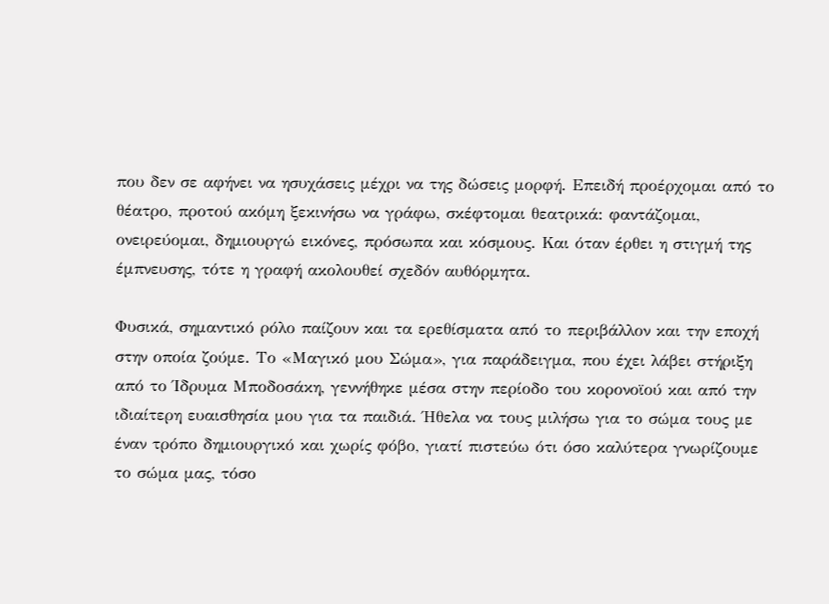που δεν σε αφήνει να ησυχάσεις μέχρι να της δώσεις μορφή. Επειδή προέρχομαι από το θέατρο, προτού ακόμη ξεκινήσω να γράφω, σκέφτομαι θεατρικά: φαντάζομαι, ονειρεύομαι, δημιουργώ εικόνες, πρόσωπα και κόσμους. Και όταν έρθει η στιγμή της έμπνευσης, τότε η γραφή ακολουθεί σχεδόν αυθόρμητα.

Φυσικά, σημαντικό ρόλο παίζουν και τα ερεθίσματα από το περιβάλλον και την εποχή στην οποία ζούμε. Το «Μαγικό μου Σώμα», για παράδειγμα, που έχει λάβει στήριξη από το Ίδρυμα Μποδοσάκη, γεννήθηκε μέσα στην περίοδο του κορονοϊού και από την ιδιαίτερη ευαισθησία μου για τα παιδιά. Ήθελα να τους μιλήσω για το σώμα τους με έναν τρόπο δημιουργικό και χωρίς φόβο, γιατί πιστεύω ότι όσο καλύτερα γνωρίζουμε το σώμα μας, τόσο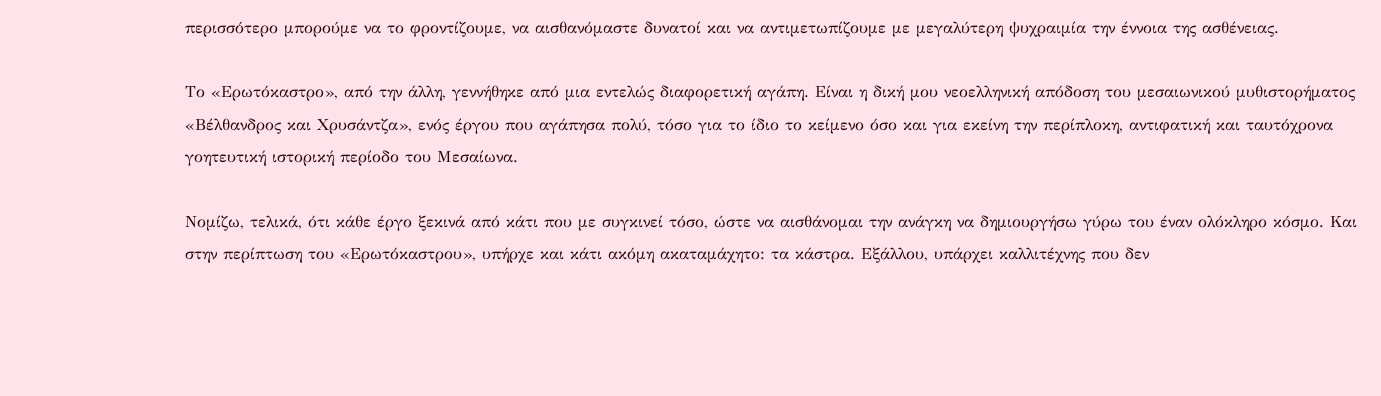περισσότερο μπορούμε να το φροντίζουμε, να αισθανόμαστε δυνατοί και να αντιμετωπίζουμε με μεγαλύτερη ψυχραιμία την έννοια της ασθένειας.

Το «Ερωτόκαστρο», από την άλλη, γεννήθηκε από μια εντελώς διαφορετική αγάπη. Είναι η δική μου νεοελληνική απόδοση του μεσαιωνικού μυθιστορήματος «Βέλθανδρος και Χρυσάντζα», ενός έργου που αγάπησα πολύ, τόσο για το ίδιο το κείμενο όσο και για εκείνη την περίπλοκη, αντιφατική και ταυτόχρονα γοητευτική ιστορική περίοδο του Μεσαίωνα.

Νομίζω, τελικά, ότι κάθε έργο ξεκινά από κάτι που με συγκινεί τόσο, ώστε να αισθάνομαι την ανάγκη να δημιουργήσω γύρω του έναν ολόκληρο κόσμο. Και στην περίπτωση του «Ερωτόκαστρου», υπήρχε και κάτι ακόμη ακαταμάχητο: τα κάστρα. Εξάλλου, υπάρχει καλλιτέχνης που δεν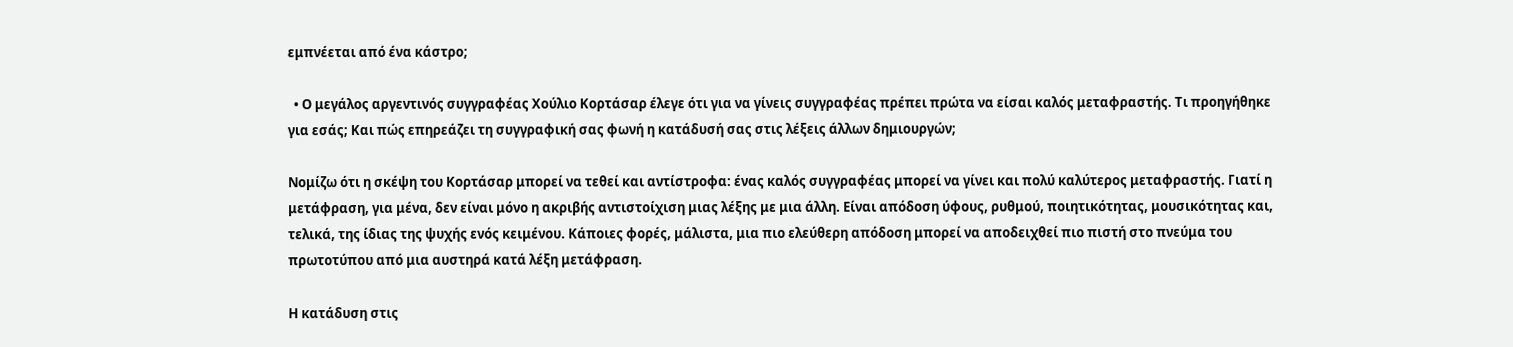εμπνέεται από ένα κάστρο;

  • Ο μεγάλος αργεντινός συγγραφέας Χούλιο Κορτάσαρ έλεγε ότι για να γίνεις συγγραφέας πρέπει πρώτα να είσαι καλός μεταφραστής. Τι προηγήθηκε για εσάς; Και πώς επηρεάζει τη συγγραφική σας φωνή η κατάδυσή σας στις λέξεις άλλων δημιουργών;

Νομίζω ότι η σκέψη του Κορτάσαρ μπορεί να τεθεί και αντίστροφα: ένας καλός συγγραφέας μπορεί να γίνει και πολύ καλύτερος μεταφραστής. Γιατί η μετάφραση, για μένα, δεν είναι μόνο η ακριβής αντιστοίχιση μιας λέξης με μια άλλη. Είναι απόδοση ύφους, ρυθμού, ποιητικότητας, μουσικότητας και, τελικά, της ίδιας της ψυχής ενός κειμένου. Κάποιες φορές, μάλιστα, μια πιο ελεύθερη απόδοση μπορεί να αποδειχθεί πιο πιστή στο πνεύμα του πρωτοτύπου από μια αυστηρά κατά λέξη μετάφραση.

Η κατάδυση στις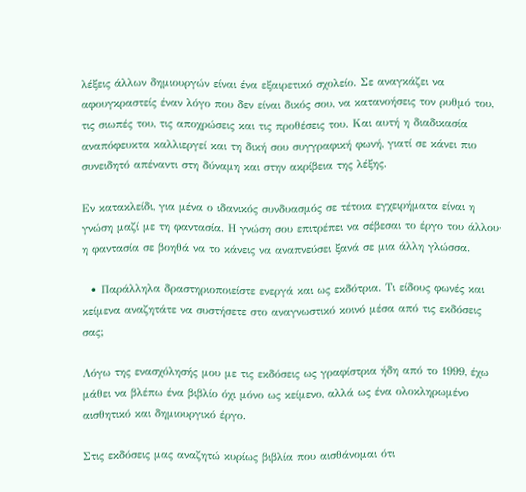λέξεις άλλων δημιουργών είναι ένα εξαιρετικό σχολείο. Σε αναγκάζει να αφουγκραστείς έναν λόγο που δεν είναι δικός σου, να κατανοήσεις τον ρυθμό του, τις σιωπές του, τις αποχρώσεις και τις προθέσεις του. Και αυτή η διαδικασία αναπόφευκτα καλλιεργεί και τη δική σου συγγραφική φωνή, γιατί σε κάνει πιο συνειδητό απέναντι στη δύναμη και στην ακρίβεια της λέξης.

Εν κατακλείδι, για μένα ο ιδανικός συνδυασμός σε τέτοια εγχειρήματα είναι η γνώση μαζί με τη φαντασία. Η γνώση σου επιτρέπει να σέβεσαι το έργο του άλλου· η φαντασία σε βοηθά να το κάνεις να αναπνεύσει ξανά σε μια άλλη γλώσσα.

  • Παράλληλα δραστηριοποιείστε ενεργά και ως εκδότρια. Τι είδους φωνές και κείμενα αναζητάτε να συστήσετε στο αναγνωστικό κοινό μέσα από τις εκδόσεις σας;

Λόγω της ενασχόλησής μου με τις εκδόσεις ως γραφίστρια ήδη από το 1999, έχω μάθει να βλέπω ένα βιβλίο όχι μόνο ως κείμενο, αλλά ως ένα ολοκληρωμένο αισθητικό και δημιουργικό έργο.

Στις εκδόσεις μας αναζητώ κυρίως βιβλία που αισθάνομαι ότι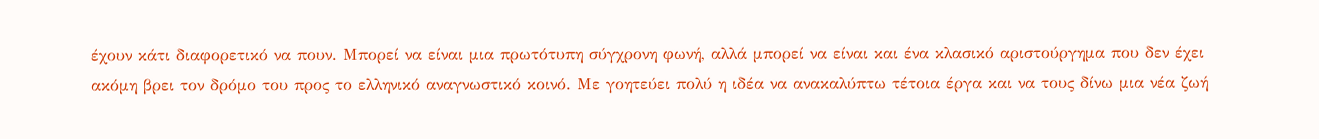έχουν κάτι διαφορετικό να πουν. Μπορεί να είναι μια πρωτότυπη σύγχρονη φωνή, αλλά μπορεί να είναι και ένα κλασικό αριστούργημα που δεν έχει ακόμη βρει τον δρόμο του προς το ελληνικό αναγνωστικό κοινό. Με γοητεύει πολύ η ιδέα να ανακαλύπτω τέτοια έργα και να τους δίνω μια νέα ζωή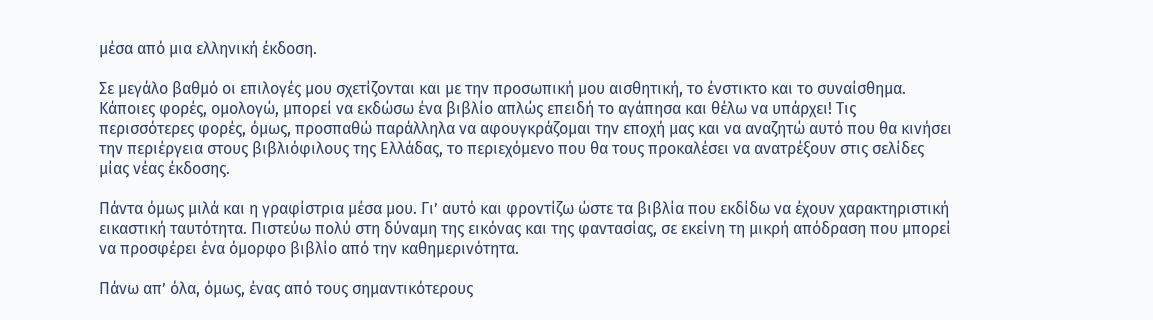μέσα από μια ελληνική έκδοση.

Σε μεγάλο βαθμό οι επιλογές μου σχετίζονται και με την προσωπική μου αισθητική, το ένστικτο και το συναίσθημα. Κάποιες φορές, ομολογώ, μπορεί να εκδώσω ένα βιβλίο απλώς επειδή το αγάπησα και θέλω να υπάρχει! Τις περισσότερες φορές, όμως, προσπαθώ παράλληλα να αφουγκράζομαι την εποχή μας και να αναζητώ αυτό που θα κινήσει την περιέργεια στους βιβλιόφιλους της Ελλάδας, το περιεχόμενο που θα τους προκαλέσει να ανατρέξουν στις σελίδες μίας νέας έκδοσης.

Πάντα όμως μιλά και η γραφίστρια μέσα μου. Γι’ αυτό και φροντίζω ώστε τα βιβλία που εκδίδω να έχουν χαρακτηριστική εικαστική ταυτότητα. Πιστεύω πολύ στη δύναμη της εικόνας και της φαντασίας, σε εκείνη τη μικρή απόδραση που μπορεί να προσφέρει ένα όμορφο βιβλίο από την καθημερινότητα.

Πάνω απ’ όλα, όμως, ένας από τους σημαντικότερους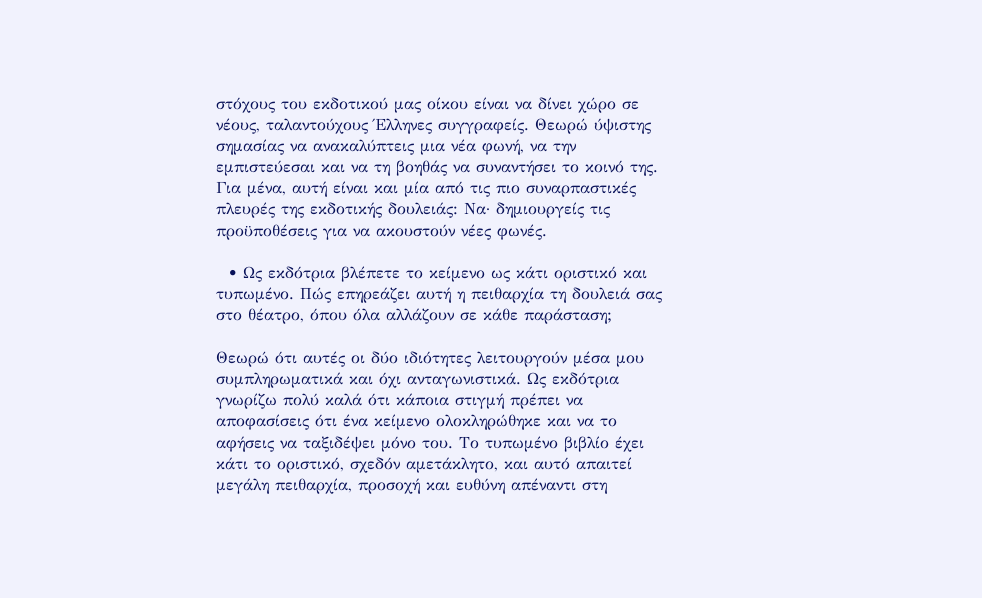στόχους του εκδοτικού μας οίκου είναι να δίνει χώρο σε νέους, ταλαντούχους Έλληνες συγγραφείς. Θεωρώ ύψιστης σημασίας να ανακαλύπτεις μια νέα φωνή, να την εμπιστεύεσαι και να τη βοηθάς να συναντήσει το κοινό της. Για μένα, αυτή είναι και μία από τις πιο συναρπαστικές πλευρές της εκδοτικής δουλειάς: Να· δημιουργείς τις προϋποθέσεις για να ακουστούν νέες φωνές.

  • Ως εκδότρια βλέπετε το κείμενο ως κάτι οριστικό και τυπωμένο. Πώς επηρεάζει αυτή η πειθαρχία τη δουλειά σας στο θέατρο, όπου όλα αλλάζουν σε κάθε παράσταση;

Θεωρώ ότι αυτές οι δύο ιδιότητες λειτουργούν μέσα μου συμπληρωματικά και όχι ανταγωνιστικά. Ως εκδότρια γνωρίζω πολύ καλά ότι κάποια στιγμή πρέπει να αποφασίσεις ότι ένα κείμενο ολοκληρώθηκε και να το αφήσεις να ταξιδέψει μόνο του. Το τυπωμένο βιβλίο έχει κάτι το οριστικό, σχεδόν αμετάκλητο, και αυτό απαιτεί μεγάλη πειθαρχία, προσοχή και ευθύνη απέναντι στη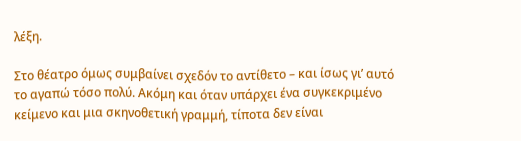λέξη.

Στο θέατρο όμως συμβαίνει σχεδόν το αντίθετο – και ίσως γι’ αυτό το αγαπώ τόσο πολύ. Ακόμη και όταν υπάρχει ένα συγκεκριμένο κείμενο και μια σκηνοθετική γραμμή, τίποτα δεν είναι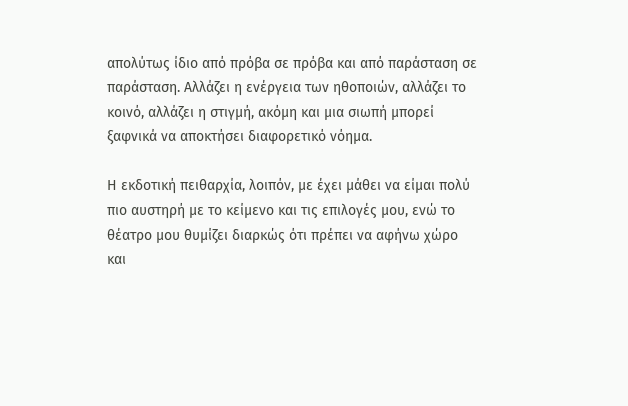απολύτως ίδιο από πρόβα σε πρόβα και από παράσταση σε παράσταση. Αλλάζει η ενέργεια των ηθοποιών, αλλάζει το κοινό, αλλάζει η στιγμή, ακόμη και μια σιωπή μπορεί ξαφνικά να αποκτήσει διαφορετικό νόημα.

Η εκδοτική πειθαρχία, λοιπόν, με έχει μάθει να είμαι πολύ πιο αυστηρή με το κείμενο και τις επιλογές μου, ενώ το θέατρο μου θυμίζει διαρκώς ότι πρέπει να αφήνω χώρο και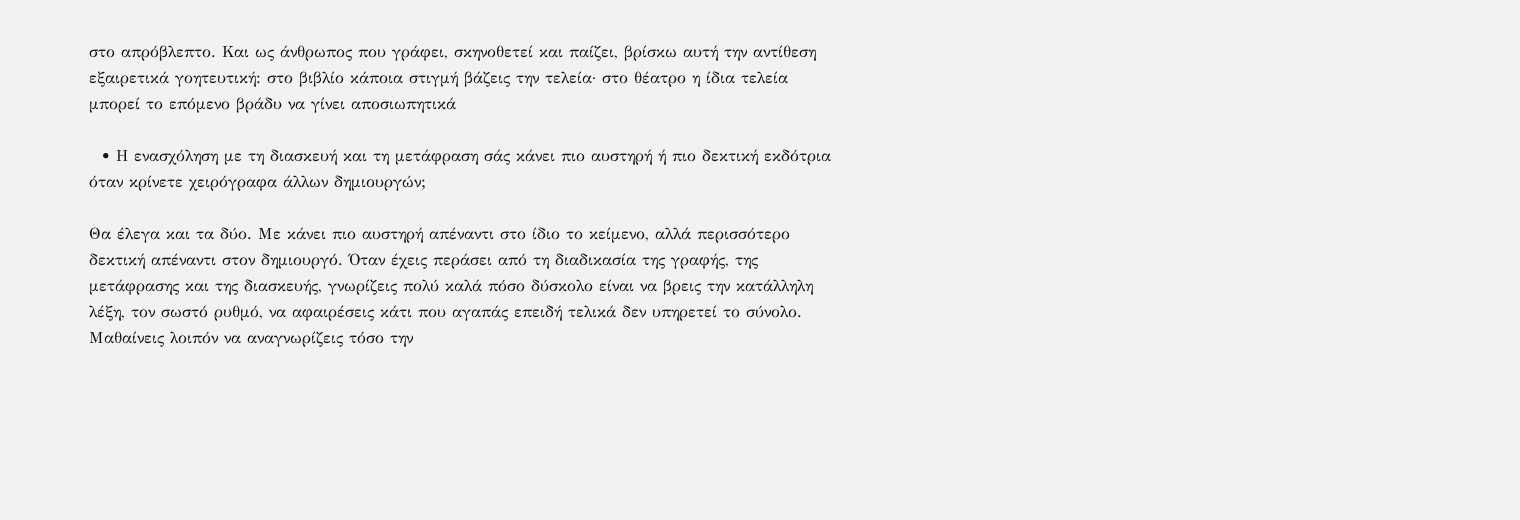στο απρόβλεπτο. Και ως άνθρωπος που γράφει, σκηνοθετεί και παίζει, βρίσκω αυτή την αντίθεση εξαιρετικά γοητευτική: στο βιβλίο κάποια στιγμή βάζεις την τελεία· στο θέατρο η ίδια τελεία μπορεί το επόμενο βράδυ να γίνει αποσιωπητικά

  • Η ενασχόληση με τη διασκευή και τη μετάφραση σάς κάνει πιο αυστηρή ή πιο δεκτική εκδότρια όταν κρίνετε χειρόγραφα άλλων δημιουργών;

Θα έλεγα και τα δύο. Με κάνει πιο αυστηρή απέναντι στο ίδιο το κείμενο, αλλά περισσότερο δεκτική απέναντι στον δημιουργό. Όταν έχεις περάσει από τη διαδικασία της γραφής, της μετάφρασης και της διασκευής, γνωρίζεις πολύ καλά πόσο δύσκολο είναι να βρεις την κατάλληλη λέξη, τον σωστό ρυθμό, να αφαιρέσεις κάτι που αγαπάς επειδή τελικά δεν υπηρετεί το σύνολο. Μαθαίνεις λοιπόν να αναγνωρίζεις τόσο την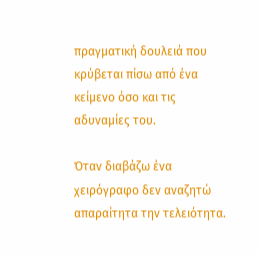πραγματική δουλειά που κρύβεται πίσω από ένα κείμενο όσο και τις αδυναμίες του.

Όταν διαβάζω ένα χειρόγραφο δεν αναζητώ απαραίτητα την τελειότητα.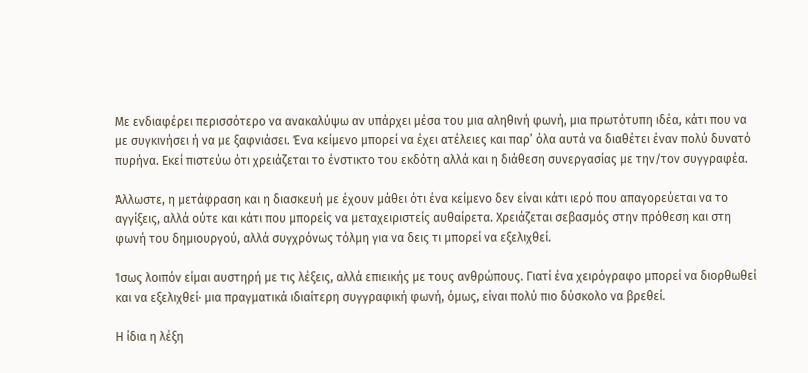Με ενδιαφέρει περισσότερο να ανακαλύψω αν υπάρχει μέσα του μια αληθινή φωνή, μια πρωτότυπη ιδέα, κάτι που να με συγκινήσει ή να με ξαφνιάσει. Ένα κείμενο μπορεί να έχει ατέλειες και παρ’ όλα αυτά να διαθέτει έναν πολύ δυνατό πυρήνα. Εκεί πιστεύω ότι χρειάζεται το ένστικτο του εκδότη αλλά και η διάθεση συνεργασίας με την/τον συγγραφέα.

Άλλωστε, η μετάφραση και η διασκευή με έχουν μάθει ότι ένα κείμενο δεν είναι κάτι ιερό που απαγορεύεται να το αγγίξεις, αλλά ούτε και κάτι που μπορείς να μεταχειριστείς αυθαίρετα. Χρειάζεται σεβασμός στην πρόθεση και στη φωνή του δημιουργού, αλλά συγχρόνως τόλμη για να δεις τι μπορεί να εξελιχθεί.

Ίσως λοιπόν είμαι αυστηρή με τις λέξεις, αλλά επιεικής με τους ανθρώπους. Γιατί ένα χειρόγραφο μπορεί να διορθωθεί και να εξελιχθεί· μια πραγματικά ιδιαίτερη συγγραφική φωνή, όμως, είναι πολύ πιο δύσκολο να βρεθεί.

Η ίδια η λέξη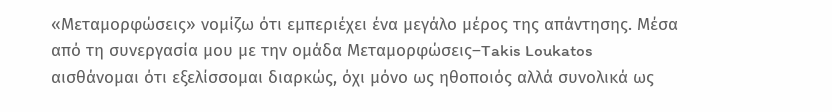«Μεταμορφώσεις» νομίζω ότι εμπεριέχει ένα μεγάλο μέρος της απάντησης. Μέσα από τη συνεργασία μου με την ομάδα Μεταμορφώσεις–Takis Loukatos αισθάνομαι ότι εξελίσσομαι διαρκώς, όχι μόνο ως ηθοποιός αλλά συνολικά ως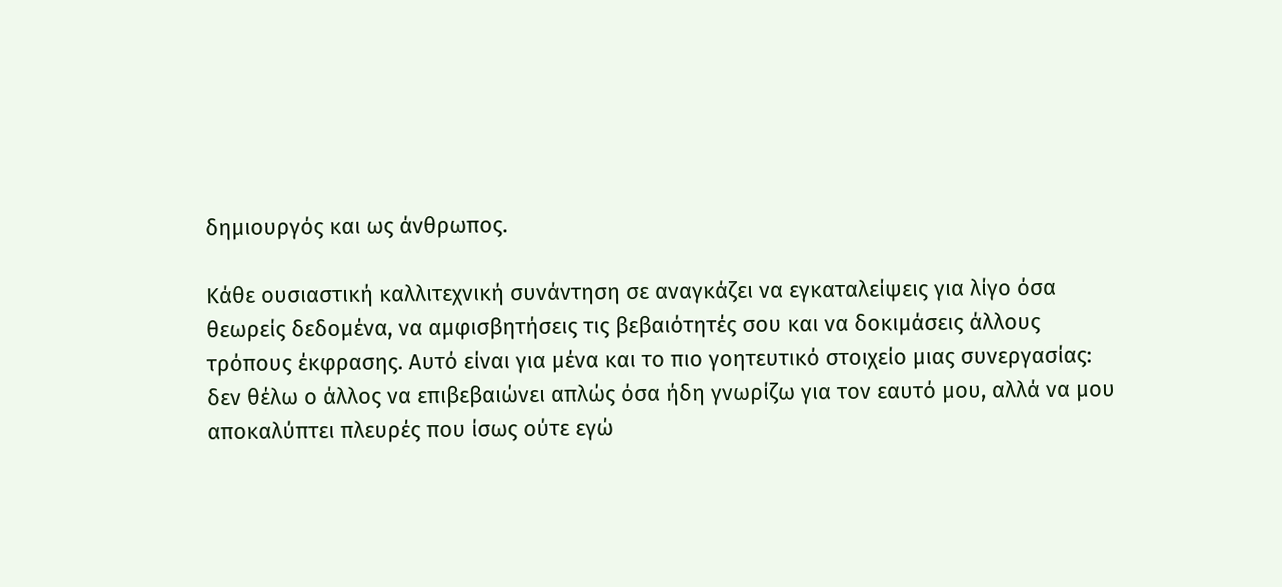δημιουργός και ως άνθρωπος.

Κάθε ουσιαστική καλλιτεχνική συνάντηση σε αναγκάζει να εγκαταλείψεις για λίγο όσα θεωρείς δεδομένα, να αμφισβητήσεις τις βεβαιότητές σου και να δοκιμάσεις άλλους τρόπους έκφρασης. Αυτό είναι για μένα και το πιο γοητευτικό στοιχείο μιας συνεργασίας: δεν θέλω ο άλλος να επιβεβαιώνει απλώς όσα ήδη γνωρίζω για τον εαυτό μου, αλλά να μου αποκαλύπτει πλευρές που ίσως ούτε εγώ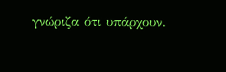γνώριζα ότι υπάρχουν.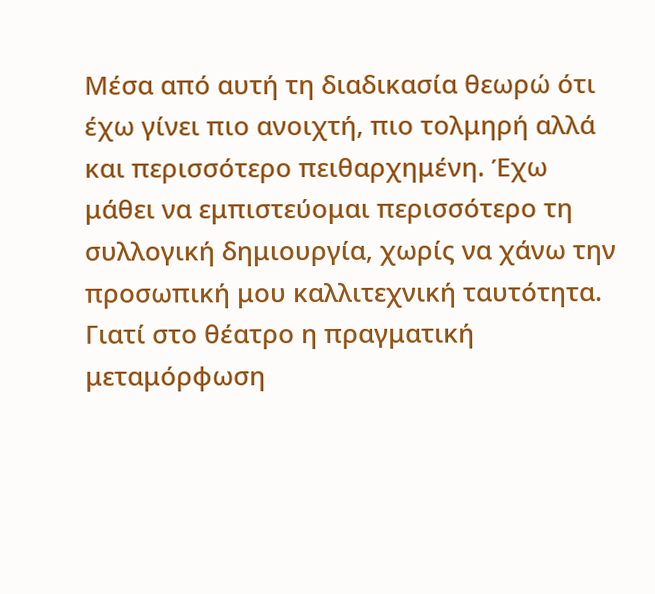Μέσα από αυτή τη διαδικασία θεωρώ ότι έχω γίνει πιο ανοιχτή, πιο τολμηρή αλλά και περισσότερο πειθαρχημένη. Έχω μάθει να εμπιστεύομαι περισσότερο τη συλλογική δημιουργία, χωρίς να χάνω την προσωπική μου καλλιτεχνική ταυτότητα. Γιατί στο θέατρο η πραγματική μεταμόρφωση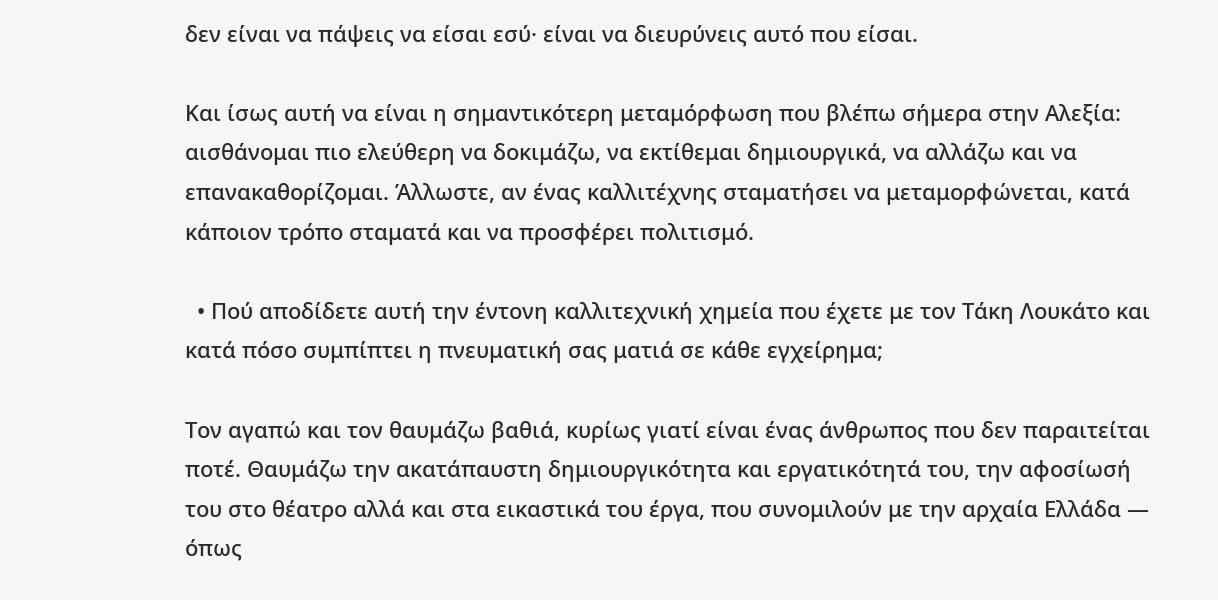δεν είναι να πάψεις να είσαι εσύ· είναι να διευρύνεις αυτό που είσαι.

Και ίσως αυτή να είναι η σημαντικότερη μεταμόρφωση που βλέπω σήμερα στην Αλεξία: αισθάνομαι πιο ελεύθερη να δοκιμάζω, να εκτίθεμαι δημιουργικά, να αλλάζω και να επανακαθορίζομαι. Άλλωστε, αν ένας καλλιτέχνης σταματήσει να μεταμορφώνεται, κατά κάποιον τρόπο σταματά και να προσφέρει πολιτισμό.

  • Πού αποδίδετε αυτή την έντονη καλλιτεχνική χημεία που έχετε με τον Τάκη Λουκάτο και κατά πόσο συμπίπτει η πνευματική σας ματιά σε κάθε εγχείρημα;

Τον αγαπώ και τον θαυμάζω βαθιά, κυρίως γιατί είναι ένας άνθρωπος που δεν παραιτείται ποτέ. Θαυμάζω την ακατάπαυστη δημιουργικότητα και εργατικότητά του, την αφοσίωσή του στο θέατρο αλλά και στα εικαστικά του έργα, που συνομιλούν με την αρχαία Ελλάδα — όπως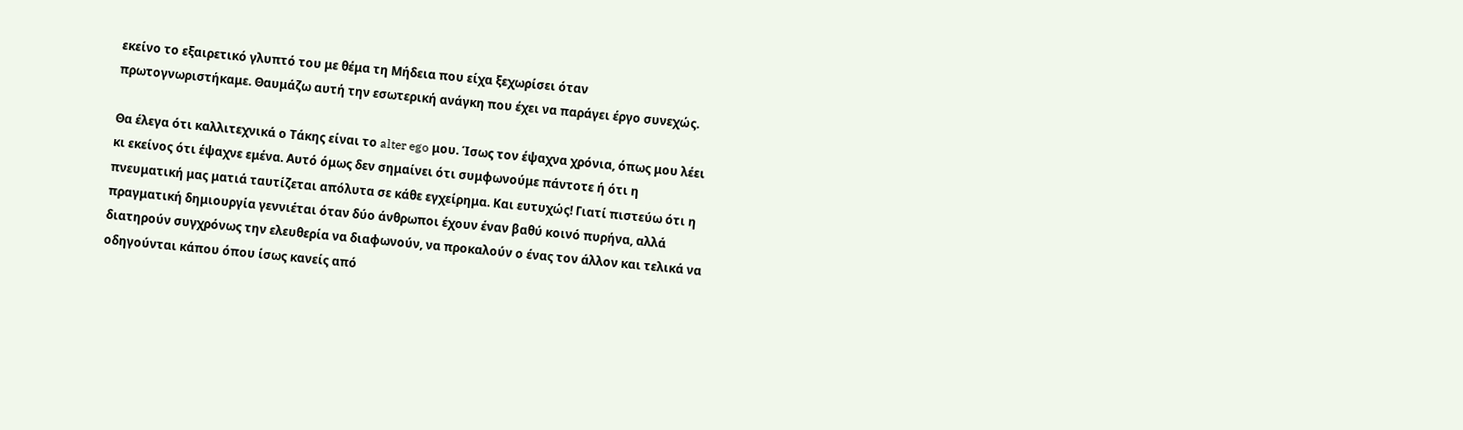εκείνο το εξαιρετικό γλυπτό του με θέμα τη Μήδεια που είχα ξεχωρίσει όταν πρωτογνωριστήκαμε. Θαυμάζω αυτή την εσωτερική ανάγκη που έχει να παράγει έργο συνεχώς.

Θα έλεγα ότι καλλιτεχνικά ο Τάκης είναι το alter ego μου. Ίσως τον έψαχνα χρόνια, όπως μου λέει κι εκείνος ότι έψαχνε εμένα. Αυτό όμως δεν σημαίνει ότι συμφωνούμε πάντοτε ή ότι η πνευματική μας ματιά ταυτίζεται απόλυτα σε κάθε εγχείρημα. Και ευτυχώς! Γιατί πιστεύω ότι η πραγματική δημιουργία γεννιέται όταν δύο άνθρωποι έχουν έναν βαθύ κοινό πυρήνα, αλλά διατηρούν συγχρόνως την ελευθερία να διαφωνούν, να προκαλούν ο ένας τον άλλον και τελικά να οδηγούνται κάπου όπου ίσως κανείς από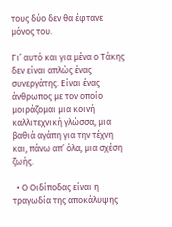τους δύο δεν θα έφτανε μόνος του.

Γι’ αυτό και για μένα ο Τάκης δεν είναι απλώς ένας συνεργάτης. Είναι ένας άνθρωπος με τον οποίο μοιράζομαι μια κοινή καλλιτεχνική γλώσσα, μια βαθιά αγάπη για την τέχνη και, πάνω απ’ όλα, μια σχέση ζωής.

  • Ο Οιδίποδας είναι η τραγωδία της αποκάλυψης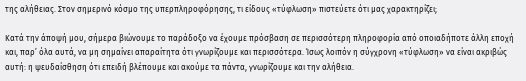της αλήθειας. Στον σημερινό κόσμο της υπερπληροφόρησης, τι είδους «τύφλωση» πιστεύετε ότι μας χαρακτηρίζει;

Κατά την άποψή μου, σήμερα βιώνουμε το παράδοξο να έχουμε πρόσβαση σε περισσότερη πληροφορία από οποιαδήποτε άλλη εποχή και, παρ’ όλα αυτά, να μη σημαίνει απαραίτητα ότι γνωρίζουμε και περισσότερα. Ίσως λοιπόν η σύγχρονη «τύφλωση» να είναι ακριβώς αυτή: η ψευδαίσθηση ότι επειδή βλέπουμε και ακούμε τα πάντα, γνωρίζουμε και την αλήθεια.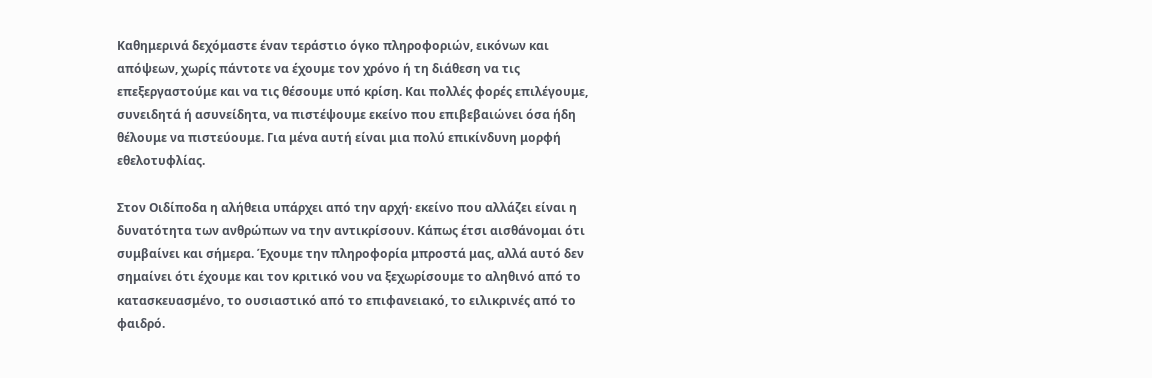Καθημερινά δεχόμαστε έναν τεράστιο όγκο πληροφοριών, εικόνων και απόψεων, χωρίς πάντοτε να έχουμε τον χρόνο ή τη διάθεση να τις επεξεργαστούμε και να τις θέσουμε υπό κρίση. Και πολλές φορές επιλέγουμε, συνειδητά ή ασυνείδητα, να πιστέψουμε εκείνο που επιβεβαιώνει όσα ήδη θέλουμε να πιστεύουμε. Για μένα αυτή είναι μια πολύ επικίνδυνη μορφή εθελοτυφλίας.

Στον Οιδίποδα η αλήθεια υπάρχει από την αρχή· εκείνο που αλλάζει είναι η δυνατότητα των ανθρώπων να την αντικρίσουν. Κάπως έτσι αισθάνομαι ότι συμβαίνει και σήμερα. Έχουμε την πληροφορία μπροστά μας, αλλά αυτό δεν σημαίνει ότι έχουμε και τον κριτικό νου να ξεχωρίσουμε το αληθινό από το κατασκευασμένο, το ουσιαστικό από το επιφανειακό, το ειλικρινές από το φαιδρό.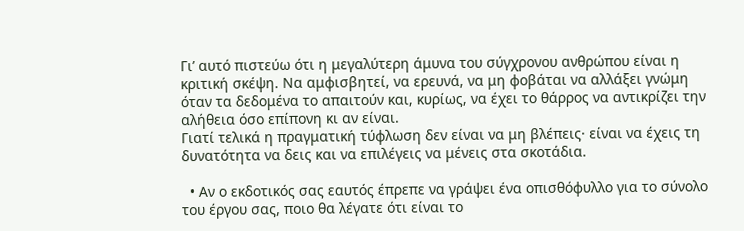Γι’ αυτό πιστεύω ότι η μεγαλύτερη άμυνα του σύγχρονου ανθρώπου είναι η κριτική σκέψη. Να αμφισβητεί, να ερευνά, να μη φοβάται να αλλάξει γνώμη όταν τα δεδομένα το απαιτούν και, κυρίως, να έχει το θάρρος να αντικρίζει την αλήθεια όσο επίπονη κι αν είναι.
Γιατί τελικά η πραγματική τύφλωση δεν είναι να μη βλέπεις· είναι να έχεις τη δυνατότητα να δεις και να επιλέγεις να μένεις στα σκοτάδια.

  • Αν ο εκδοτικός σας εαυτός έπρεπε να γράψει ένα οπισθόφυλλο για το σύνολο του έργου σας, ποιο θα λέγατε ότι είναι το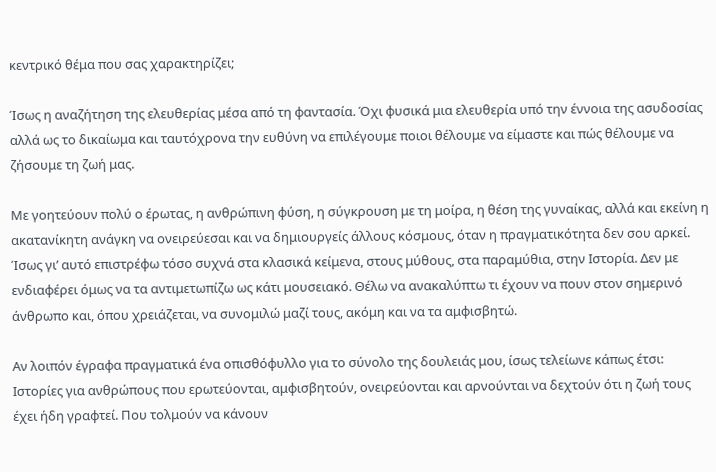κεντρικό θέμα που σας χαρακτηρίζει;

Ίσως η αναζήτηση της ελευθερίας μέσα από τη φαντασία. Όχι φυσικά μια ελευθερία υπό την έννοια της ασυδοσίας αλλά ως το δικαίωμα και ταυτόχρονα την ευθύνη να επιλέγουμε ποιοι θέλουμε να είμαστε και πώς θέλουμε να ζήσουμε τη ζωή μας.

Με γοητεύουν πολύ ο έρωτας, η ανθρώπινη φύση, η σύγκρουση με τη μοίρα, η θέση της γυναίκας, αλλά και εκείνη η ακατανίκητη ανάγκη να ονειρεύεσαι και να δημιουργείς άλλους κόσμους, όταν η πραγματικότητα δεν σου αρκεί. Ίσως γι’ αυτό επιστρέφω τόσο συχνά στα κλασικά κείμενα, στους μύθους, στα παραμύθια, στην Ιστορία. Δεν με ενδιαφέρει όμως να τα αντιμετωπίζω ως κάτι μουσειακό. Θέλω να ανακαλύπτω τι έχουν να πουν στον σημερινό άνθρωπο και, όπου χρειάζεται, να συνομιλώ μαζί τους, ακόμη και να τα αμφισβητώ.

Αν λοιπόν έγραφα πραγματικά ένα οπισθόφυλλο για το σύνολο της δουλειάς μου, ίσως τελείωνε κάπως έτσι: Ιστορίες για ανθρώπους που ερωτεύονται, αμφισβητούν, ονειρεύονται και αρνούνται να δεχτούν ότι η ζωή τους έχει ήδη γραφτεί. Που τολμούν να κάνουν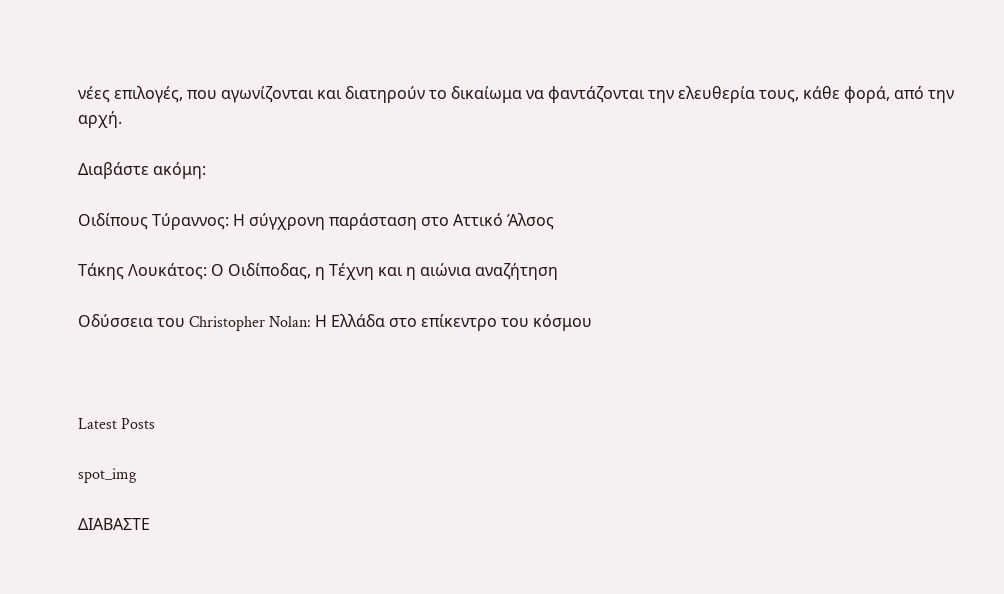νέες επιλογές, που αγωνίζονται και διατηρούν το δικαίωμα να φαντάζονται την ελευθερία τους, κάθε φορά, από την αρχή.

Διαβάστε ακόμη:

Οιδίπους Τύραννος: Η σύγχρονη παράσταση στο Αττικό Άλσος

Τάκης Λουκάτος: Ο Οιδίποδας, η Τέχνη και η αιώνια αναζήτηση

Οδύσσεια του Christopher Nolan: Η Ελλάδα στο επίκεντρο του κόσμου



Latest Posts

spot_img

ΔΙΑΒΑΣΤΕ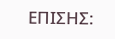ΕΠΙΣΗΣ: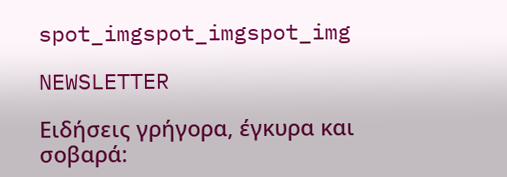spot_imgspot_imgspot_img

NEWSLETTER

Ειδήσεις γρήγορα, έγκυρα και σοβαρά: